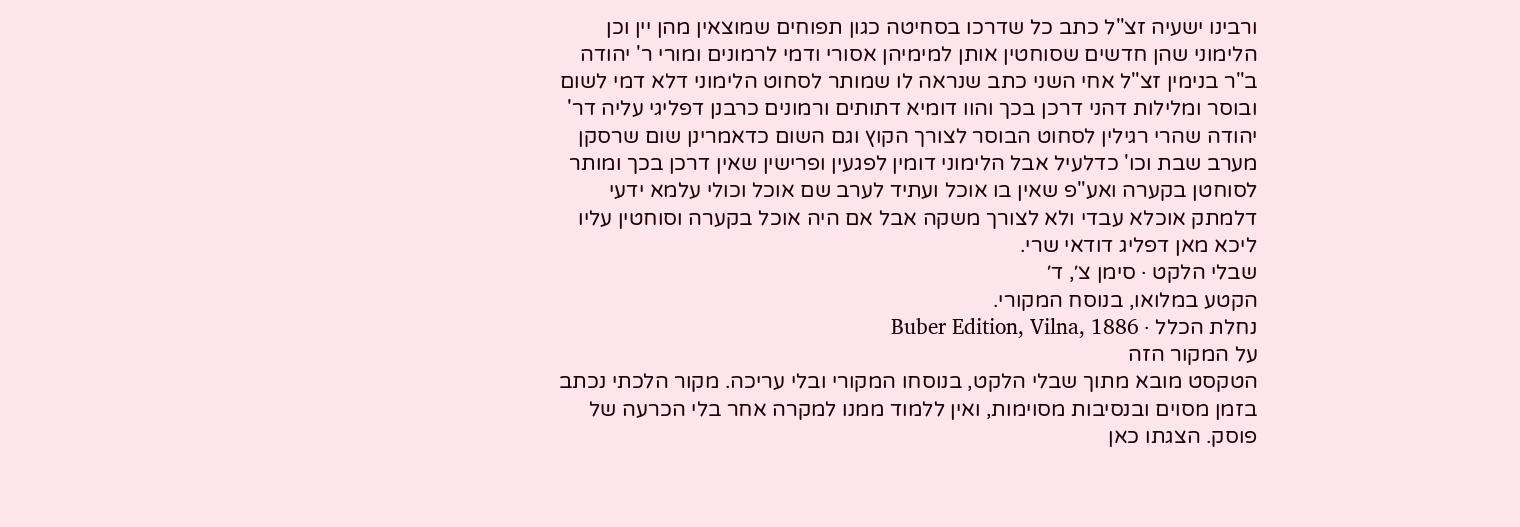ורבינו ישעיה זצ"ל כתב כל שדרכו בסחיטה כגון תפוחים שמוצאין מהן יין וכן הלימוני שהן חדשים שסוחטין אותן למימיהן אסורי ודמי לרמונים ומורי ר' יהודה ב"ר בנימין זצ"ל אחי השני כתב שנראה לו שמותר לסחוט הלימוני דלא דמי לשום ובוסר ומלילות דהני דרכן בכך והוו דומיא דתותים ורמונים כרבנן דפליגי עליה דר' יהודה שהרי רגילין לסחוט הבוסר לצורך הקוץ וגם השום כדאמרינן שום שרסקן מערב שבת וכו' כדלעיל אבל הלימוני דומין לפגעין ופרישין שאין דרכן בכך ומותר לסוחטן בקערה ואע"פ שאין בו אוכל ועתיד לערב שם אוכל וכולי עלמא ידעי דלמתק אוכלא עבדי ולא לצורך משקה אבל אם היה אוכל בקערה וסוחטין עליו ליכא מאן דפליג דודאי שרי.
שבלי הלקט · סימן צ׳, ד׳
הקטע במלואו, בנוסח המקורי.
נחלת הכלל · Buber Edition, Vilna, 1886
על המקור הזה
הטקסט מובא מתוך שבלי הלקט, בנוסחו המקורי ובלי עריכה. מקור הלכתי נכתב בזמן מסוים ובנסיבות מסוימות, ואין ללמוד ממנו למקרה אחר בלי הכרעה של פוסק. הצגתו כאן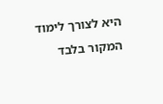היא לצורך לימוד המקור בלבד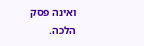ואינה פסק הלכה.